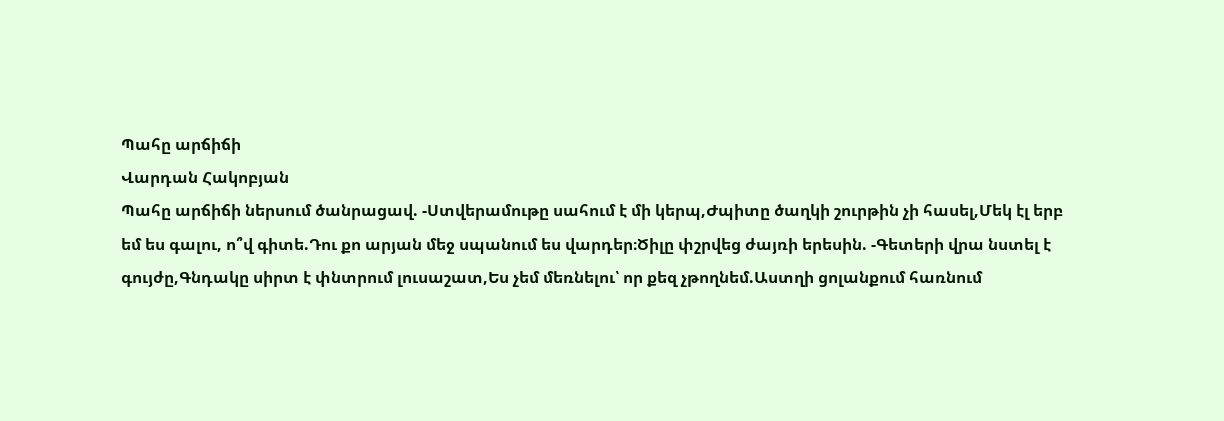Պահը արճիճի
Վարդան Հակոբյան
Պահը արճիճի ներսում ծանրացավ. -Ստվերամութը սահում է մի կերպ,Ժպիտը ծաղկի շուրթին չի հասել,Մեկ էլ երբ եմ ես գալու, ո՞վ գիտե.Դու քո արյան մեջ սպանում ես վարդեր։Ծիլը փշրվեց ժայռի երեսին. -Գետերի վրա նստել է գույժը,Գնդակը սիրտ է փնտրում լուսաշատ,Ես չեմ մեռնելու՝ որ քեզ չթողնեմ.Աստղի ցոլանքում հառնում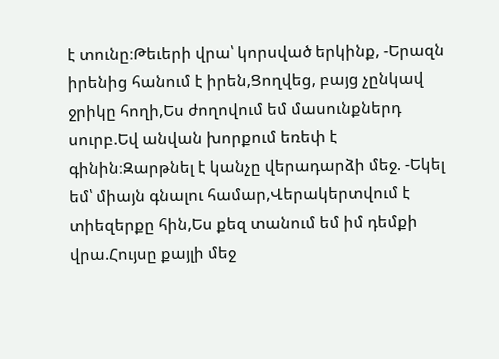է տունը։Թեւերի վրա՝ կորսված երկինք, -Երազն իրենից հանում է իրեն,Ցողվեց, բայց չընկավ ջրիկը հողի,Ես ժողովում եմ մասունքներդ սուրբ.Եվ անվան խորքում եռեփ է գինին։Զարթնել է կանչը վերադարձի մեջ. -Եկել եմ՝ միայն գնալու համար,Վերակերտվում է տիեզերքը հին,Ես քեզ տանում եմ իմ դեմքի վրա.Հույսը քայլի մեջ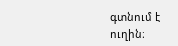գտնում է ուղին։